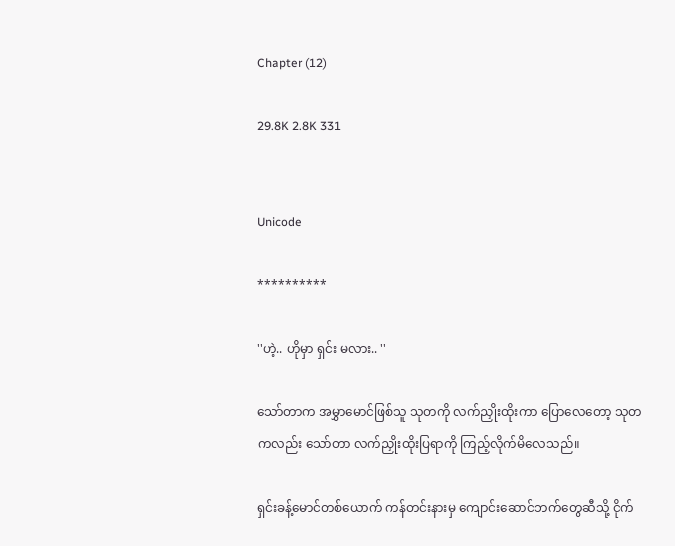Chapter (12)

29.8K 2.8K 331


Unicode

**********

''ဟဲ့.. ဟိုမှာ ရှင်း မလား.. ''

သော်တာက အမွှာမောင်ဖြစ်သူ သုတကို လက်ညှိုးထိုးကာ ပြောလေတော့ သုတကလည်း သော်တာ လက်ညှိုးထိုးပြရာကို ကြည့်လိုက်မိလေသည်။

ရှင်းခန့်မောင်တစ်ယောက် ကန်တင်းနားမှ ကျောင်းဆောင်ဘက်တွေဆီသို့ ငိုက်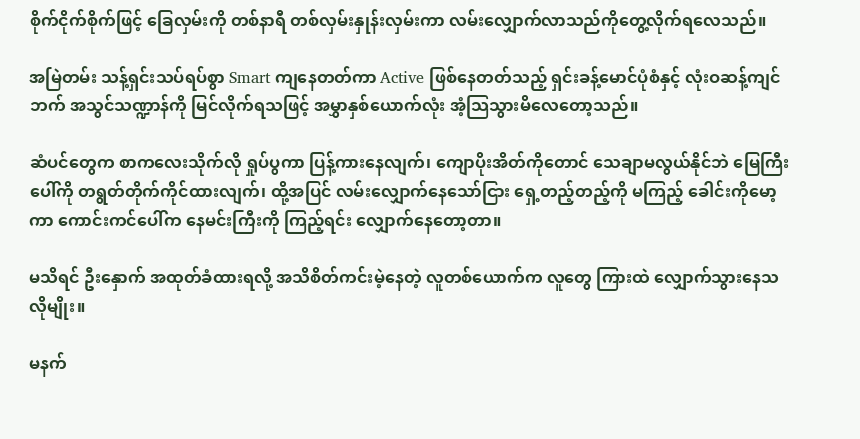စိုက်ငိုက်စိုက်ဖြင့် ခြေလှမ်းကို တစ်နာရီ တစ်လှမ်းနှုန်းလှမ်းကာ လမ်းလျှောက်လာသည်ကိုတွေ့လိုက်ရလေသည်။

အမြဲတမ်း သန့်ရှင်းသပ်ရပ်စွာ Smart ကျနေတတ်ကာ Active ဖြစ်နေတတ်သည့် ရှင်းခန့်မောင်ပုံစံနှင့် လုံးဝဆန့်ကျင်ဘက် အသွင်သဏ္ဍာန်ကို မြင်လိုက်ရသဖြင့် အမွှာနှစ်ယောက်လုံး အံ့သြသွားမိလေတော့သည်။

ဆံပင်တွေက စာကလေးသိုက်လို ရှုပ်ပွကာ ပြန့်ကားနေလျက်၊ ကျောပိုးအိတ်ကိုတောင် သေချာမလွယ်နိုင်ဘဲ မြေကြီးပေါ်ကို တရွတ်တိုက်ကိုင်ထားလျက်၊ ထို့အပြင် လမ်းလျှောက်နေသော်ငြား ရှေ့တည့်တည့်ကို မကြည့် ခေါင်းကိုမော့ကာ ကောင်းကင်ပေါ်က နေမင်းကြီးကို ကြည့်ရင်း လျှောက်နေတော့တာ။

မသိရင် ဦးနှောက် အထုတ်ခံထားရလို့ အသိစိတ်ကင်းမဲ့နေတဲ့ လူတစ်ယောက်က လူတွေ ကြားထဲ လျှောက်သွားနေသလိုမျိုး။

မနက်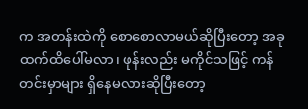က အတန်းထဲကို စောစောလာမယ်ဆိုပြီးတော့ အခုထက်ထိပေါ်မလာ၊ ဖုန်းလည်း မကိုင်သဖြင့် ကန်တင်းမှာများ ရှိနေမလားဆိုပြီးတော့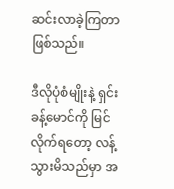ဆင်းလာခဲ့ကြတာဖြစ်သည်။

ဒီလိုပုံစံမျိုးနဲ့ ရှင်းခန့်မောင်ကို မြင်လိုက်ရတော့ လန့်သွားမိသည်မှာ အ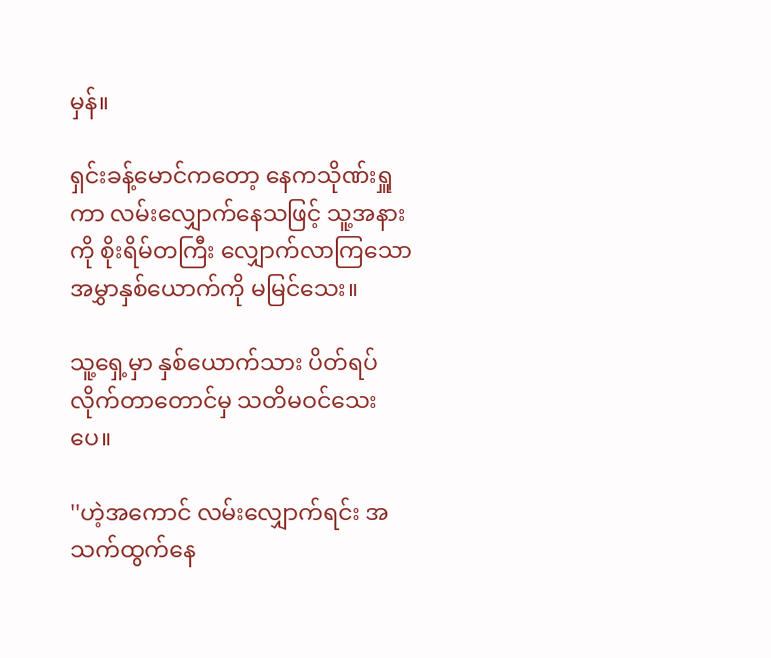မှန်။

ရှင်းခန့်မောင်ကတော့ နေကသိုဏ်းရှူကာ လမ်းလျှောက်နေသဖြင့် သူ့အနားကို စိုးရိမ်တကြီး လျှောက်လာကြသော အမွှာနှစ်ယောက်ကို မမြင်သေး။

သူ့ရှေ့မှာ နှစ်ယောက်သား ပိတ်ရပ်လိုက်တာတောင်မှ သတိမဝင်သေးပေ။

''ဟဲ့အကောင် လမ်းလျှောက်ရင်း အသက်ထွက်နေ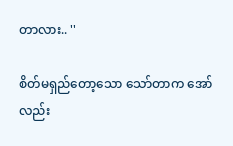တာလား.. ''

စိတ်မရှည်တော့သော သော်တာက အော်လည်း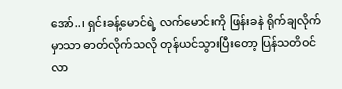အော်..၊ ရှင်းခန့်မောင်ရဲ့ လက်မောင်းကို ဖြန်းခနဲ ရိုက်ချလိုက်မှာသာ ဓာတ်လိုက်သလို တုန်ယင်သွားပြီးတော့ ပြန်သတိဝင်လာ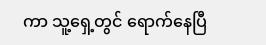ကာ သူ့ရှေ့တွင် ရောက်နေပြီ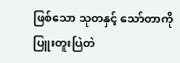ဖြစ်သော သုတနှင့် သော်တာကို ပြူးတူးပြဲတဲ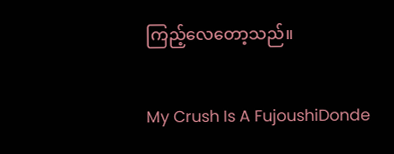ကြည့်လေတော့သည်။

My Crush Is A FujoushiDonde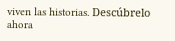viven las historias. Descúbrelo ahora